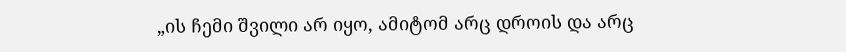„ის ჩემი შვილი არ იყო, ამიტომ არც დროის და არც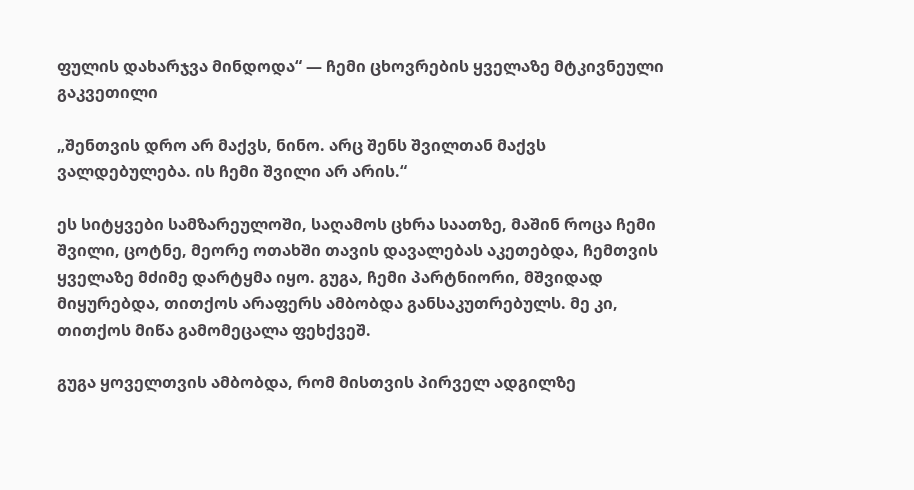ფულის დახარჯვა მინდოდა“ — ჩემი ცხოვრების ყველაზე მტკივნეული გაკვეთილი

„შენთვის დრო არ მაქვს, ნინო. არც შენს შვილთან მაქვს ვალდებულება. ის ჩემი შვილი არ არის.“

ეს სიტყვები სამზარეულოში, საღამოს ცხრა საათზე, მაშინ როცა ჩემი შვილი, ცოტნე, მეორე ოთახში თავის დავალებას აკეთებდა, ჩემთვის ყველაზე მძიმე დარტყმა იყო. გუგა, ჩემი პარტნიორი, მშვიდად მიყურებდა, თითქოს არაფერს ამბობდა განსაკუთრებულს. მე კი, თითქოს მიწა გამომეცალა ფეხქვეშ.

გუგა ყოველთვის ამბობდა, რომ მისთვის პირველ ადგილზე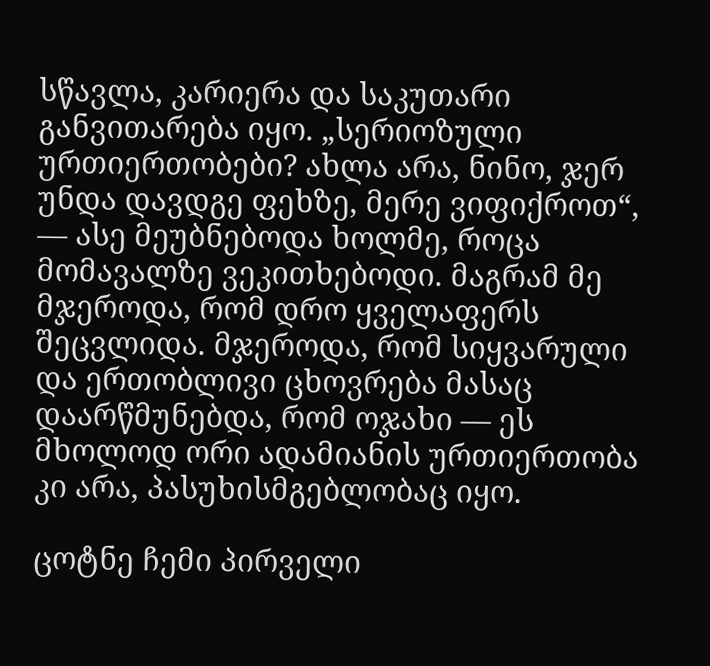სწავლა, კარიერა და საკუთარი განვითარება იყო. „სერიოზული ურთიერთობები? ახლა არა, ნინო, ჯერ უნდა დავდგე ფეხზე, მერე ვიფიქროთ“, — ასე მეუბნებოდა ხოლმე, როცა მომავალზე ვეკითხებოდი. მაგრამ მე მჯეროდა, რომ დრო ყველაფერს შეცვლიდა. მჯეროდა, რომ სიყვარული და ერთობლივი ცხოვრება მასაც დაარწმუნებდა, რომ ოჯახი — ეს მხოლოდ ორი ადამიანის ურთიერთობა კი არა, პასუხისმგებლობაც იყო.

ცოტნე ჩემი პირველი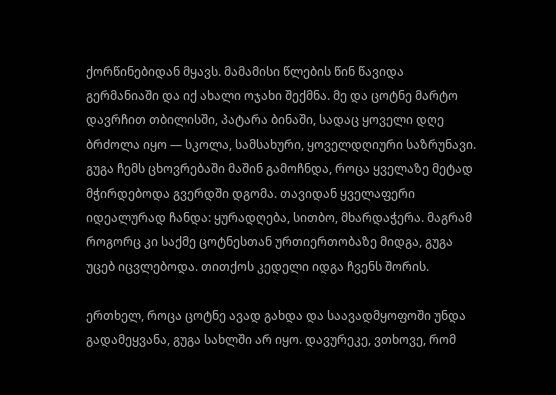ქორწინებიდან მყავს. მამამისი წლების წინ წავიდა გერმანიაში და იქ ახალი ოჯახი შექმნა. მე და ცოტნე მარტო დავრჩით თბილისში, პატარა ბინაში, სადაც ყოველი დღე ბრძოლა იყო — სკოლა, სამსახური, ყოველდღიური საზრუნავი. გუგა ჩემს ცხოვრებაში მაშინ გამოჩნდა, როცა ყველაზე მეტად მჭირდებოდა გვერდში დგომა. თავიდან ყველაფერი იდეალურად ჩანდა: ყურადღება, სითბო, მხარდაჭერა. მაგრამ როგორც კი საქმე ცოტნესთან ურთიერთობაზე მიდგა, გუგა უცებ იცვლებოდა. თითქოს კედელი იდგა ჩვენს შორის.

ერთხელ, როცა ცოტნე ავად გახდა და საავადმყოფოში უნდა გადამეყვანა, გუგა სახლში არ იყო. დავურეკე, ვთხოვე, რომ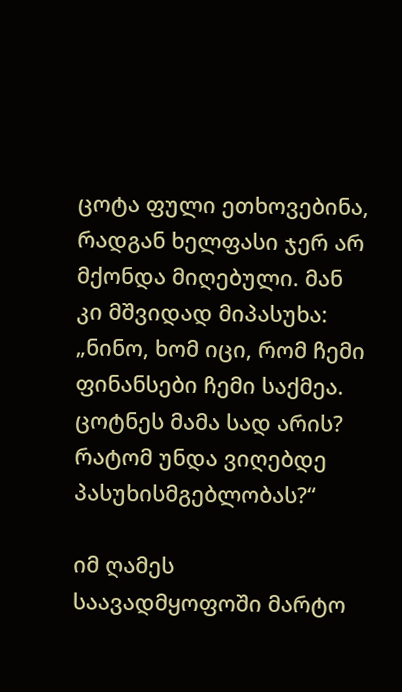ცოტა ფული ეთხოვებინა, რადგან ხელფასი ჯერ არ მქონდა მიღებული. მან კი მშვიდად მიპასუხა: „ნინო, ხომ იცი, რომ ჩემი ფინანსები ჩემი საქმეა. ცოტნეს მამა სად არის? რატომ უნდა ვიღებდე პასუხისმგებლობას?“

იმ ღამეს საავადმყოფოში მარტო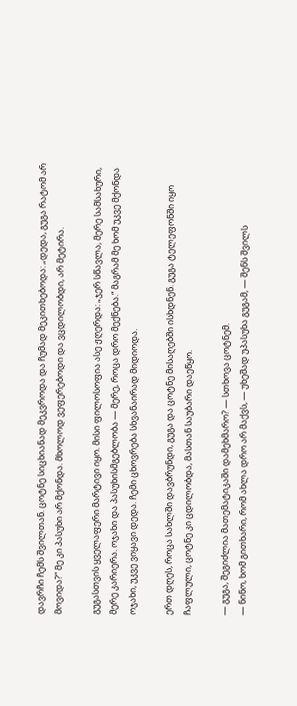დავრჩი ჩემს შვილთან. ცოტნე სიცხიანად მეკვროდა და ჩუმად მეკითხებოდა: „დედა, გუგა რატომ არ მოვიდა?“ მე კი პასუხი არ მქონდა. მხოლოდ ვეფერებოდი და ვცდილობდი, არ მეტირა.

გუგასთვის ყველაფერი მარტივი იყო. მისი ფილოსოფია ასე ჟღერდა: „ჯერ სწავლა, მერე სამსახური, მერე კარიერა. ოჯახი და პასუხისმგებლობა — მერე, როცა დრო მექნება.“ მაგრამ მე ხომ უკვე მქონდა ოჯახი, უკვე ვიყავი დედა. ჩემი ცხოვრება სხვანაირად მიდიოდა.

ერთ დღეს, როცა სახლში დავბრუნდი, გუგა და ცოტნე მისაღებში ისხდნენ. გუგა ტელეფონში იყო ჩაფლული, ცოტნე კი ცდილობდა, მასთან საუბარი დაეწყო.

— გუგა, შეგიძლია მათემატიკაში დამეხმარო? — სთხოვა ცოტნემ.
— ნინო, ხომ გითხარი, რომ ახლა დრო არ მაქვს, — უხეშად უპასუხა გუგამ, — შენს შვილს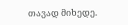თავად მიხედე.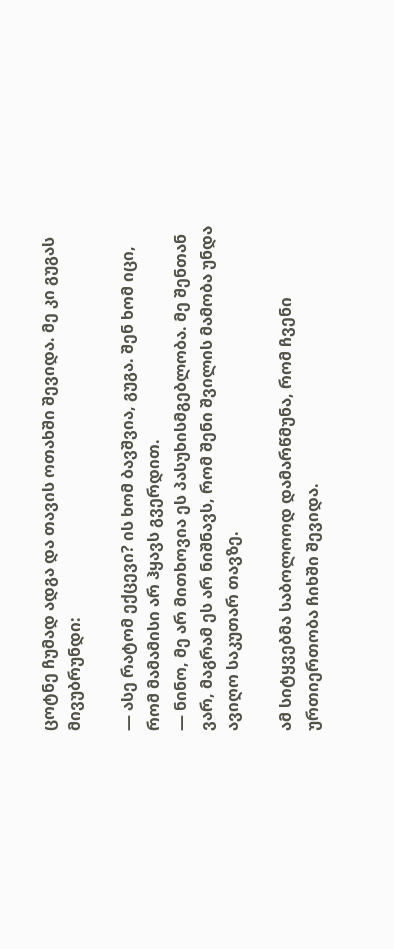ცოტნე ჩუმად ადგა და თავის ოთახში შევიდა. მე კი გუგას მივუბრუნდი:

— ასე რატომ ექცევი? ის ხომ ბავშვია, გუგა. შენ ხომ იცი, რომ მამამისი არ ჰყავს გვერდით.
— ნინო, მე არ მითხოვია ეს პასუხისმგებლობა. მე შენთან ვარ, მაგრამ ეს არ ნიშნავს, რომ შენი შვილის მამობა უნდა ავიღო საკუთარ თავზე.

ამ სიტყვებმა საბოლოოდ დამარწმუნა, რომ ჩვენი ურთიერთობა ჩიხში შევიდა.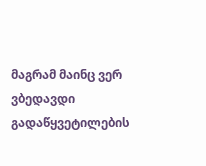მაგრამ მაინც ვერ ვბედავდი გადაწყვეტილების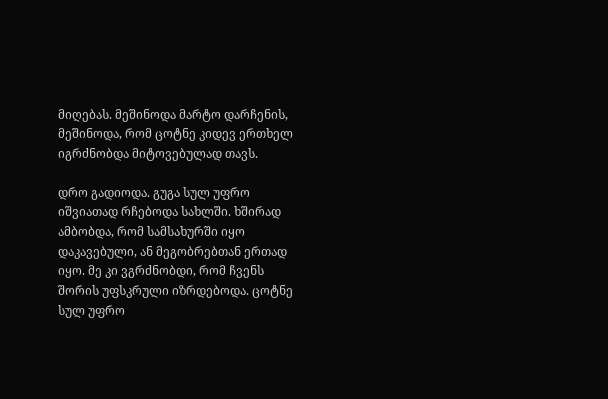მიღებას. მეშინოდა მარტო დარჩენის, მეშინოდა, რომ ცოტნე კიდევ ერთხელ იგრძნობდა მიტოვებულად თავს.

დრო გადიოდა. გუგა სულ უფრო იშვიათად რჩებოდა სახლში. ხშირად ამბობდა, რომ სამსახურში იყო დაკავებული, ან მეგობრებთან ერთად იყო. მე კი ვგრძნობდი, რომ ჩვენს შორის უფსკრული იზრდებოდა. ცოტნე სულ უფრო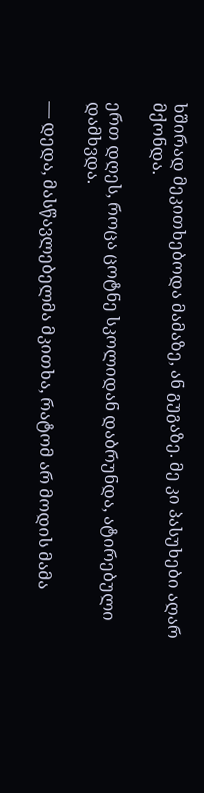ხშირად მეკითხებოდა მამაზე, ან გუგაზე. მე კი პასუხები აღარ მქონდა.

ერთ დღეს, როცა ცოტნე სკოლიდან დაბრუნდა, ატირებული დამხვდა.

— დედა, მასწავლებელმა მკითხა, რატომ არ მოდის მამა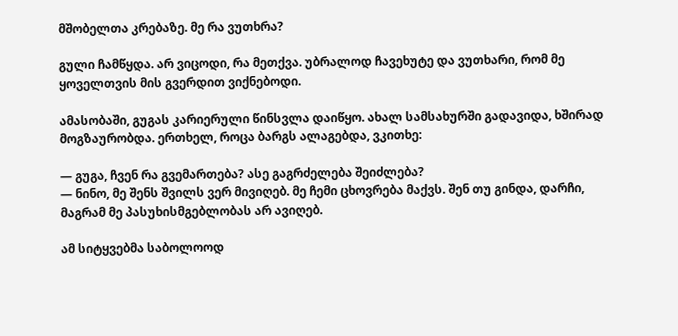მშობელთა კრებაზე. მე რა ვუთხრა?

გული ჩამწყდა. არ ვიცოდი, რა მეთქვა. უბრალოდ ჩავეხუტე და ვუთხარი, რომ მე ყოველთვის მის გვერდით ვიქნებოდი.

ამასობაში, გუგას კარიერული წინსვლა დაიწყო. ახალ სამსახურში გადავიდა, ხშირად მოგზაურობდა. ერთხელ, როცა ბარგს ალაგებდა, ვკითხე:

— გუგა, ჩვენ რა გვემართება? ასე გაგრძელება შეიძლება?
— ნინო, მე შენს შვილს ვერ მივიღებ. მე ჩემი ცხოვრება მაქვს. შენ თუ გინდა, დარჩი, მაგრამ მე პასუხისმგებლობას არ ავიღებ.

ამ სიტყვებმა საბოლოოდ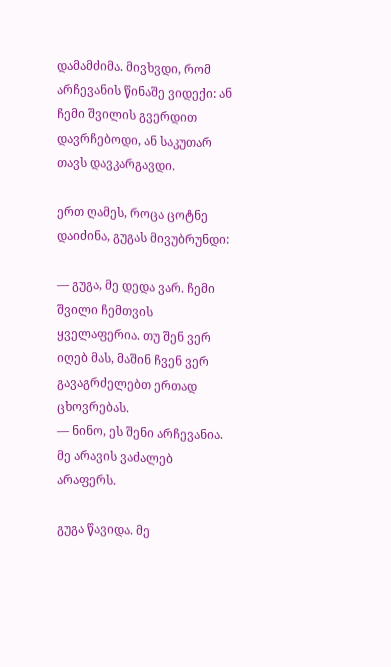დამამძიმა. მივხვდი, რომ არჩევანის წინაშე ვიდექი: ან ჩემი შვილის გვერდით დავრჩებოდი, ან საკუთარ თავს დავკარგავდი.

ერთ ღამეს, როცა ცოტნე დაიძინა, გუგას მივუბრუნდი:

— გუგა, მე დედა ვარ. ჩემი შვილი ჩემთვის ყველაფერია. თუ შენ ვერ იღებ მას, მაშინ ჩვენ ვერ გავაგრძელებთ ერთად ცხოვრებას.
— ნინო, ეს შენი არჩევანია. მე არავის ვაძალებ არაფერს.

გუგა წავიდა. მე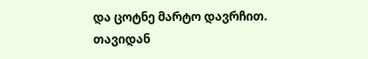და ცოტნე მარტო დავრჩით. თავიდან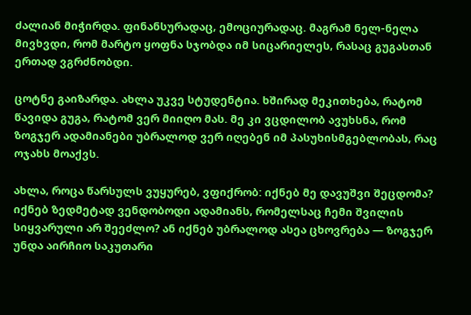ძალიან მიჭირდა. ფინანსურადაც, ემოციურადაც. მაგრამ ნელ-ნელა მივხვდი, რომ მარტო ყოფნა სჯობდა იმ სიცარიელეს, რასაც გუგასთან ერთად ვგრძნობდი.

ცოტნე გაიზარდა. ახლა უკვე სტუდენტია. ხშირად მეკითხება, რატომ წავიდა გუგა, რატომ ვერ მიიღო მას. მე კი ვცდილობ ავუხსნა, რომ ზოგჯერ ადამიანები უბრალოდ ვერ იღებენ იმ პასუხისმგებლობას, რაც ოჯახს მოაქვს.

ახლა, როცა წარსულს ვუყურებ, ვფიქრობ: იქნებ მე დავუშვი შეცდომა? იქნებ ზედმეტად ვენდობოდი ადამიანს, რომელსაც ჩემი შვილის სიყვარული არ შეეძლო? ან იქნებ უბრალოდ ასეა ცხოვრება — ზოგჯერ უნდა აირჩიო საკუთარი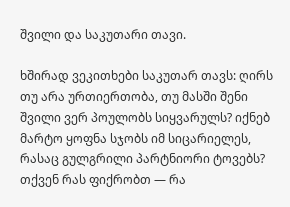შვილი და საკუთარი თავი.

ხშირად ვეკითხები საკუთარ თავს: ღირს თუ არა ურთიერთობა, თუ მასში შენი შვილი ვერ პოულობს სიყვარულს? იქნებ მარტო ყოფნა სჯობს იმ სიცარიელეს, რასაც გულგრილი პარტნიორი ტოვებს? თქვენ რას ფიქრობთ — რა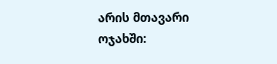არის მთავარი ოჯახში: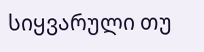სიყვარული თუ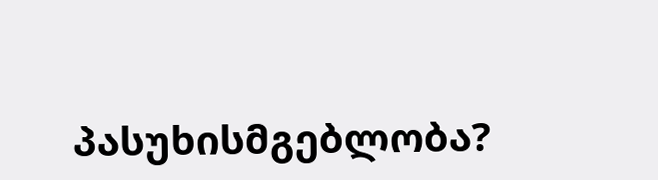პასუხისმგებლობა?